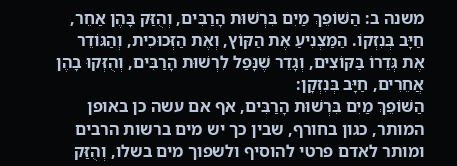משנה ב: הַשּׁוֹפֵךְ מַיִם בִּרְשׁוּת הָרַבִּים, וְהֻזַּק בָּהֶן אַחֵר, חַיָּב בְּנִזְקוֹ. הַמַּצְנִיעַ אֶת הַקּוֹץ, וְאֶת הַזְּכוּכִית, וְהַגּוֹדֵר אֶת גְּדֵרוֹ בַּקּוֹצִים, וְגָדֵר שֶׁנָּפַל לִרְשׁוּת הָרַבִּים, וְהֻזְּקוּ בָהֶן אֲחֵרִים, חַיָּב בְּנִזְקָן:
הַשּׁוֹפֵךְ מַיִם בִּרְשׁוּת הָרַבִּים, אף אם עשה כן באופן המותר, כגון בחורף, שבין כך יש מים ברשות הרבים ומותר לאדם פרטי להוסיף ולשפוך מים בשלו, וְהֻזַּק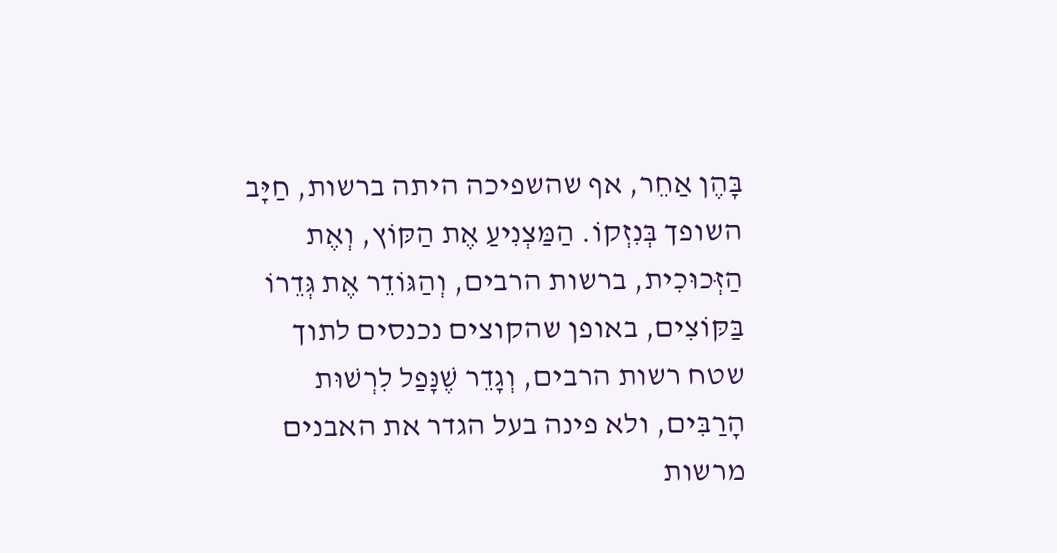בָּהֶן אַחֵר, אף שהשפיכה היתה ברשות, חַיָּב השופך בְּנִזְקוֹ. הַמַּצְנִיעַ אֶת הַקּוֹץ, וְאֶת הַזְּכוּכִית, ברשות הרבים, וְהַגּוֹדֵר אֶת גְּדֵרוֹ בַּקּוֹצִים, באופן שהקוצים נכנסים לתוך שטח רשות הרבים, וְגָדֵר שֶׁנָּפַל לִרְשׁוּת הָרַבִּים, ולא פינה בעל הגדר את האבנים מרשות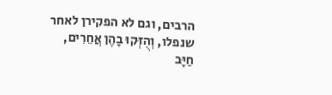הרבים, וגם לא הפקירן לאחר שנפלו, וְהֻזְּקוּ בָהֶן אֲחֵרִים, חַיָּב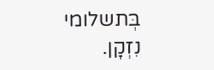בְּתשלומי נִזְקָן.